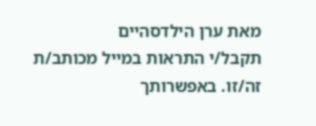מאת ערן הילדסהיים
תקבל/י התראות במייל מכותב/ת זה/זו. באפשרותך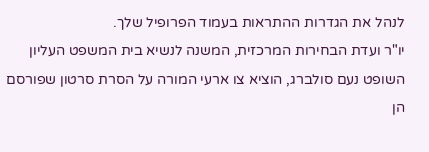לנהל את הגדרות ההתראות בעמוד הפרופיל שלך.
יו"ר ועדת הבחירות המרכזית, המשנה לנשיא בית המשפט העליון השופט נעם סולברג, הוציא צו ארעי המורה על הסרת סרטון שפורסם הן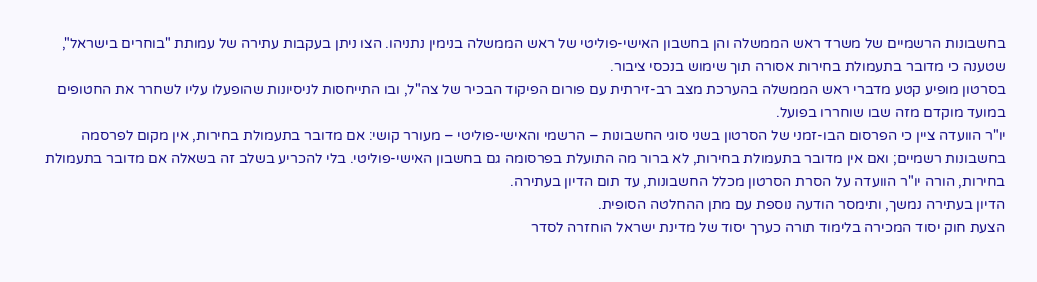בחשבונות הרשמיים של משרד ראש הממשלה והן בחשבון האישי-פוליטי של ראש הממשלה בנימין נתניהו. הצו ניתן בעקבות עתירה של עמותת "בוחרים בישראל", שטענה כי מדובר בתעמולת בחירות אסורה תוך שימוש בנכסי ציבור.
בסרטון מופיע קטע מדברי ראש הממשלה בהערכת מצב רב-זירתית עם פורום הפיקוד הבכיר של צה"ל, ובו התייחסות לניסיונות שהופעלו עליו לשחרר את החטופים במועד מוקדם מזה שבו שוחררו בפועל.
יו"ר הוועדה ציין כי הפרסום הבו-זמני של הסרטון בשני סוגי החשבונות – הרשמי והאישי-פוליטי – מעורר קושי: אם מדובר בתעמולת בחירות, אין מקום לפרסמה בחשבונות רשמיים; ואם אין מדובר בתעמולת בחירות, לא ברור מה התועלת בפרסומה גם בחשבון האישי-פוליטי. בלי להכריע בשלב זה בשאלה אם מדובר בתעמולת בחירות, הורה יו"ר הוועדה על הסרת הסרטון מכלל החשבונות, עד תום הדיון בעתירה.
הדיון בעתירה נמשך, ותימסר הודעה נוספת עם מתן ההחלטה הסופית.
הצעת חוק יסוד המכירה בלימוד תורה כערך יסוד של מדינת ישראל הוחזרה לסדר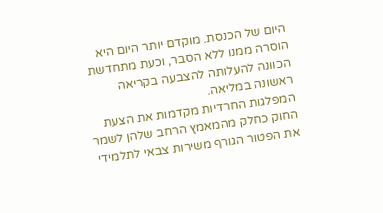היום של הכנסת. מוקדם יותר היום היא הוסרה ממנו ללא הסבר, וכעת מתחדשת הכוונה להעלותה להצבעה בקריאה ראשונה במליאה.
המפלגות החרדיות מקדמות את הצעת החוק כחלק מהמאמץ הרחב שלהן לשמר את הפטור הגורף משירות צבאי לתלמידי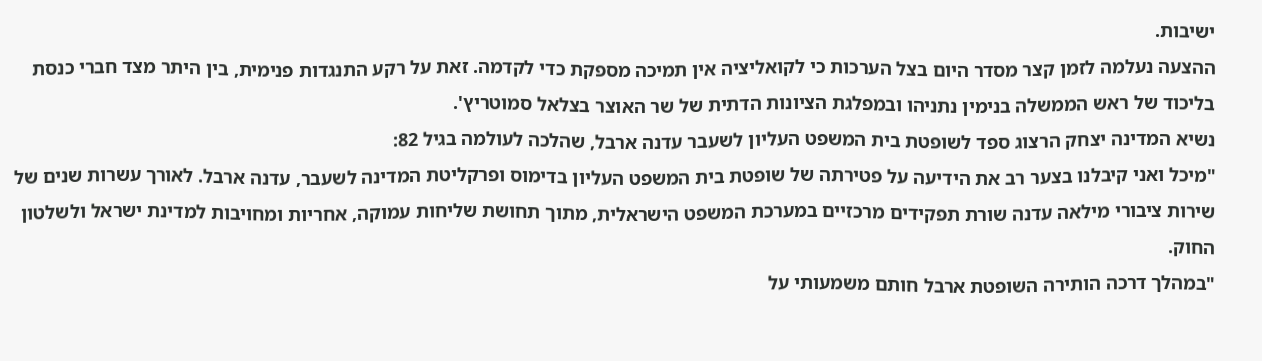ישיבות.
ההצעה נעלמה לזמן קצר מסדר היום בצל הערכות כי לקואליציה אין תמיכה מספקת כדי לקדמה. זאת על רקע התנגדות פנימית, בין היתר מצד חברי כנסת בליכוד של ראש הממשלה בנימין נתניהו ובמפלגת הציונות הדתית של שר האוצר בצלאל סמוטריץ'.
נשיא המדינה יצחק הרצוג ספד לשופטת בית המשפט העליון לשעבר עדנה ארבל, שהלכה לעולמה בגיל 82:
"מיכל ואני קיבלנו בצער רב את הידיעה על פטירתה של שופטת בית המשפט העליון בדימוס ופרקליטת המדינה לשעבר, עדנה ארבל. לאורך עשרות שנים של שירות ציבורי מילאה עדנה שורת תפקידים מרכזיים במערכת המשפט הישראלית, מתוך תחושת שליחות עמוקה, אחריות ומחויבות למדינת ישראל ולשלטון החוק.
"במהלך דרכה הותירה השופטת ארבל חותם משמעותי על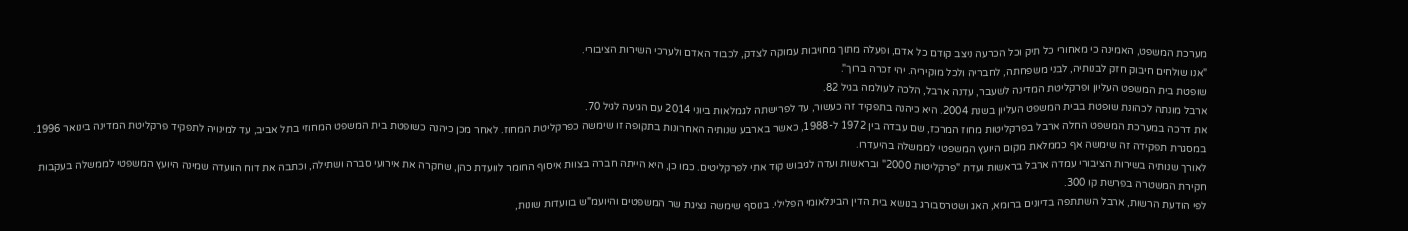מערכת המשפט, האמינה כי מאחורי כל תיק וכל הכרעה ניצב קודם כל אדם, ופעלה מתוך מחויבות עמוקה לצדק, לכבוד האדם ולערכי השירות הציבורי.
"אנו שולחים חיבוק חזק לבנותיה, לבני משפחתה, לחבריה ולכל מוקיריה. יהי זכרה ברוך".
שופטת בית המשפט העליון ופרקליטת המדינה לשעבר, עדנה ארבל, הלכה לעולמה בגיל 82.
ארבל מונתה לכהונת שופטת בבית המשפט העליון בשנת 2004. היא כיהנה בתפקיד זה כעשור, עד לפרישתה לגמלאות ביוני 2014 עם הגיעה לגיל 70.
את דרכה במערכת המשפט החלה ארבל בפרקליטות מחוז המרכז, שם עבדה בין 1972 ל-1988, כאשר בארבע שנותיה האחרונות בתקופה זו שימשה כפרקליטת המחוז. לאחר מכן כיהנה כשופטת בית המשפט המחוזי בתל אביב, עד למינויה לתפקיד פרקליטת המדינה בינואר 1996. במסגרת תפקידה זה שימשה אף כממלאת מקום היועץ המשפטי לממשלה בהיעדרו.
לאורך שנותיה בשירות הציבורי עמדה ארבל בראשות ועדת "פרקליטות 2000" ובראשות ועדה לגיבוש קוד אתי לפרקליטים. כמו כן, היא הייתה חברה בצוות איסוף החומר לוועדת כהן, שחקרה את אירועי סברה ושתילה, וכתבה את דוח הוועדה שמינה היועץ המשפטי לממשלה בעקבות חקירת המשטרה בפרשת קו 300.
לפי הודעת הרשות, ארבל השתתפה בדיונים ברומא, האג ושטרסבורג בנושא בית הדין הבינלאומי הפלילי. בנוסף שימשה נציגת שר המשפטים והיועמ"ש בוועדות שונות,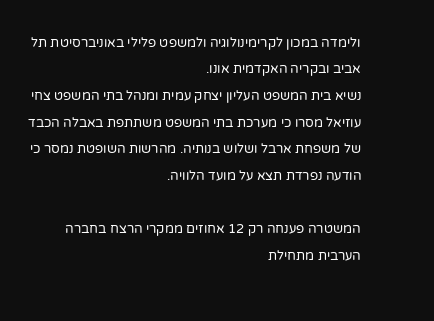ולימדה במכון לקרימינולוגיה ולמשפט פלילי באוניברסיטת תל אביב ובקריה האקדמית אונו.
נשיא בית המשפט העליון יצחק עמית ומנהל בתי המשפט צחי עוזיאל מסרו כי מערכת בתי המשפט משתתפת באבלה הכבד של משפחת ארבל ושלוש בנותיה. מהרשות השופטת נמסר כי הודעה נפרדת תצא על מועד הלוויה.

המשטרה פענחה רק 12 אחוזים ממקרי הרצח בחברה הערבית מתחילת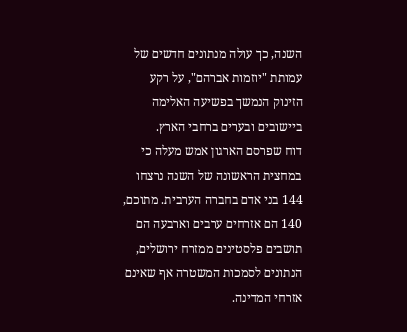השנה, כך עולה מנתונים חדשים של עמותת "יוזמות אברהם", על רקע הזינוק הנמשך בפשיעה האלימה ביישובים ובערים ברחבי הארץ.
דוח שפרסם הארגון אמש מעלה כי במחצית הראשונה של השנה נרצחו 144 בני אדם בחברה הערבית. מתוכם, 140 הם אזרחים ערבים וארבעה הם תושבים פלסטינים ממזרח ירושלים, הנתונים לסמכות המשטרה אף שאינם אזרחי המדינה.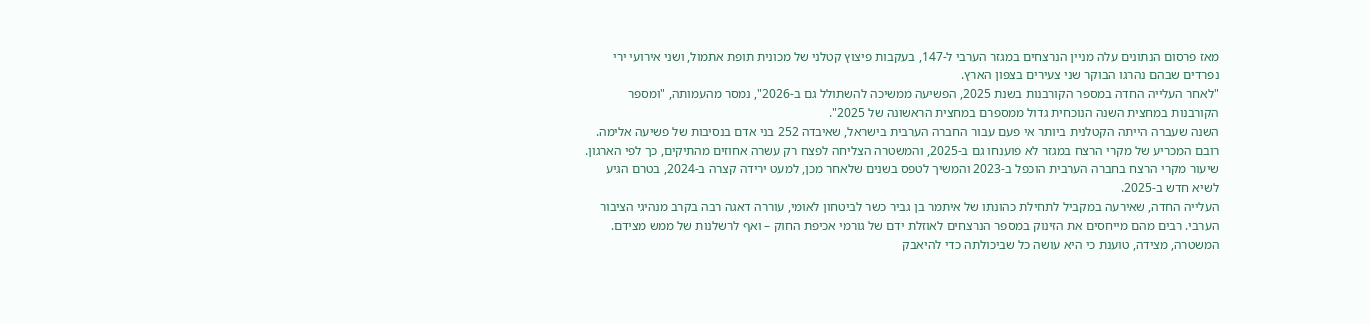מאז פרסום הנתונים עלה מניין הנרצחים במגזר הערבי ל-147, בעקבות פיצוץ קטלני של מכונית תופת אתמול, ושני אירועי ירי נפרדים שבהם נהרגו הבוקר שני צעירים בצפון הארץ.
"לאחר העלייה החדה במספר הקורבנות בשנת 2025, הפשיעה ממשיכה להשתולל גם ב-2026", נמסר מהעמותה, "ומספר הקורבנות במחצית השנה הנוכחית גדול ממספרם במחצית הראשונה של 2025".
השנה שעברה הייתה הקטלנית ביותר אי פעם עבור החברה הערבית בישראל, שאיבדה 252 בני אדם בנסיבות של פשיעה אלימה. רובם המכריע של מקרי הרצח במגזר לא פוענחו גם ב-2025, והמשטרה הצליחה לפצח רק עשרה אחוזים מהתיקים, כך לפי הארגון.
שיעור מקרי הרצח בחברה הערבית הוכפל ב-2023 והמשיך לטפס בשנים שלאחר מכן, למעט ירידה קצרה ב-2024, בטרם הגיע לשיא חדש ב-2025.
העלייה החדה, שאירעה במקביל לתחילת כהונתו של איתמר בן גביר כשר לביטחון לאומי, עוררה דאגה רבה בקרב מנהיגי הציבור הערבי. רבים מהם מייחסים את הזינוק במספר הנרצחים לאוזלת ידם של גורמי אכיפת החוק – ואף לרשלנות של ממש מצידם.
המשטרה, מצידה, טוענת כי היא עושה כל שביכולתה כדי להיאבק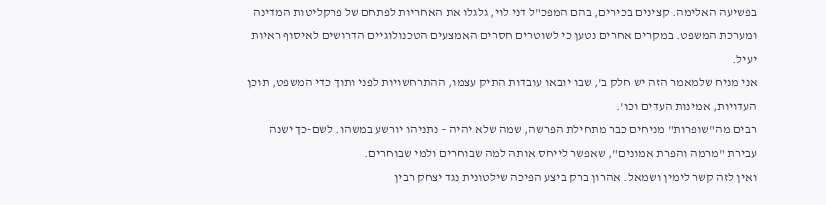בפשיעה האלימה. קצינים בכירים, בהם המפכ"ל דני לוי, גלגלו את האחריות לפתחם של פרקליטות המדינה ומערכת המשפט. במקרים אחרים נטען כי לשוטרים חסרים האמצעים הטכנולוגיים הדרושים לאיסוף ראיות יעיל.
אני מניח שלמאמר הזה יש חלק ב', שבו יובאו עובדות התיק עצמו, ההתרחשויות לפני ותוך כדי המשפט, תוכן העדויות, אמינות העדים וכו'.
רבים מה"שופרות" מניחים כבר מתחילת הפרשה, שמה שלא יהיה – נתניהו יורשע במשהו. לשם-כך ישנה עבירת "מרמה והפרת אמונים", שאפשר לייחס אותה למה שבוחרים ולמי שבוחרים.
ואין לזה קשר לימין ושמאל. אהרון ברק ביצע הפיכה שילטונית נגד יצחק רבין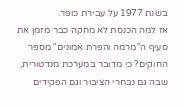בשנת 1977 על עבירת כופר.
אז למה הכנסת לא מחקה כבר מזמן את סעיף ה"מרמה והפרת אמונים" מספר החוקים? כי מדובר במערכת מנדטורית, שבה גם נבחרי הציבור וגם הפקידים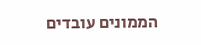הממונים עובדים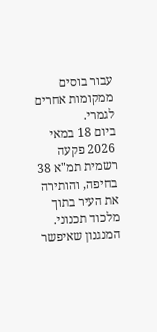עבור בוסים ממקומות אחרים לגמרי.
ביום 18 במאי 2026 פקעה רשמית תמ"א 38 בחיפה, והותירה את העיר בתוך מלכוד תכנוני. המנגנון שאיפשר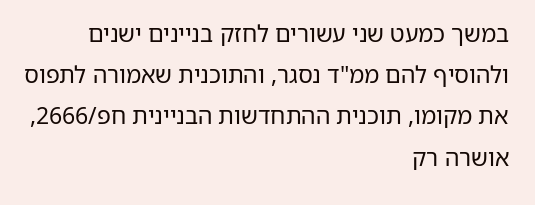במשך כמעט שני עשורים לחזק בניינים ישנים ולהוסיף להם ממ"ד נסגר, והתוכנית שאמורה לתפוס את מקומו, תוכנית ההתחדשות הבניינית חפ/2666, אושרה רק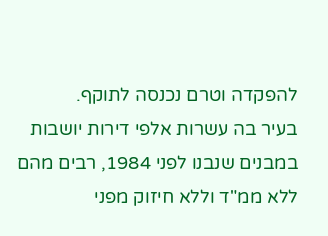להפקדה וטרם נכנסה לתוקף.
בעיר בה עשרות אלפי דירות יושבות במבנים שנבנו לפני 1984, רבים מהם ללא ממ"ד וללא חיזוק מפני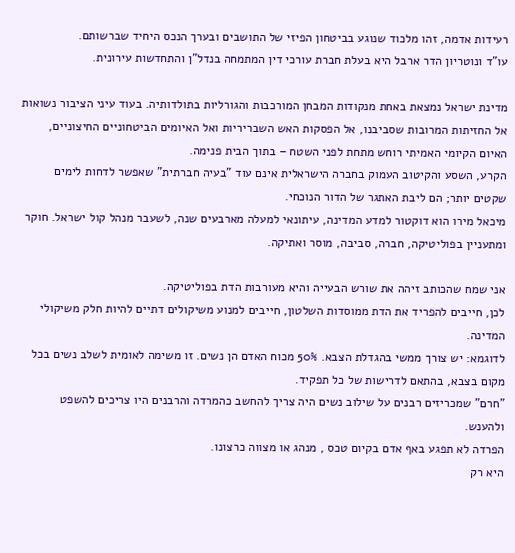רעידות אדמה, זהו מלכוד שנוגע בביטחון הפיזי של התושבים ובערך הנכס היחיד שברשותם.
עו"ד ונוטריון הדר ארבל היא בעלת חברת עורכי דין המתמחה בנדל"ן והתחדשות עירונית.

מדינת ישראל נמצאת באחת מנקודות המבחן המורכבות והגורליות בתולדותיה. בעוד עיני הציבור נשואות אל החזיתות המרובות שסביבנו, אל הפסקות האש השבריריות ואל האיומים הביטחוניים החיצוניים, האיום הקיומי האמיתי רוחש מתחת לפני השטח – בתוך הבית פנימה.
הקרע, השסע והקיטוב העמוק בחברה הישראלית אינם עוד "בעיה חברתית" שאפשר לדחות לימים שקטים יותר; הם ליבת האתגר של הדור הנוכחי.
מיכאל מירו הוא דוקטור למדע המדינה, עיתונאי למעלה מארבעים שנה, לשעבר מנהל קול ישראל. חוקר ומתעניין בפוליטיקה, חברה, סביבה, מוסר ואתיקה.

אני שמח שהכותב זיהה את שורש הבעייה והיא מעורבות הדת בפוליטיקה.
לכן, חייבים להפריד את הדת ממוסדות השלטון, חייבים למנוע משיקולים דתיים להיות חלק משיקולי המדינה.
לדוגמא: יש צורך ממשי בהגדלת הצבא. 50% מכוח האדם הן נשים. זו משימה לאומית לשלב נשים בכל מקום בצבא, בהתאם לדרישות של כל תפקיד.
"חרם" שמכריזים רבנים על שילוב נשים היה צריך להחשב כהמרדה והרבנים היו צריכים להשפט ולהענש.
הפרדה לא תפגע באף אדם בקיום טכס , מנהג או מצווה כרצונו.
היא רק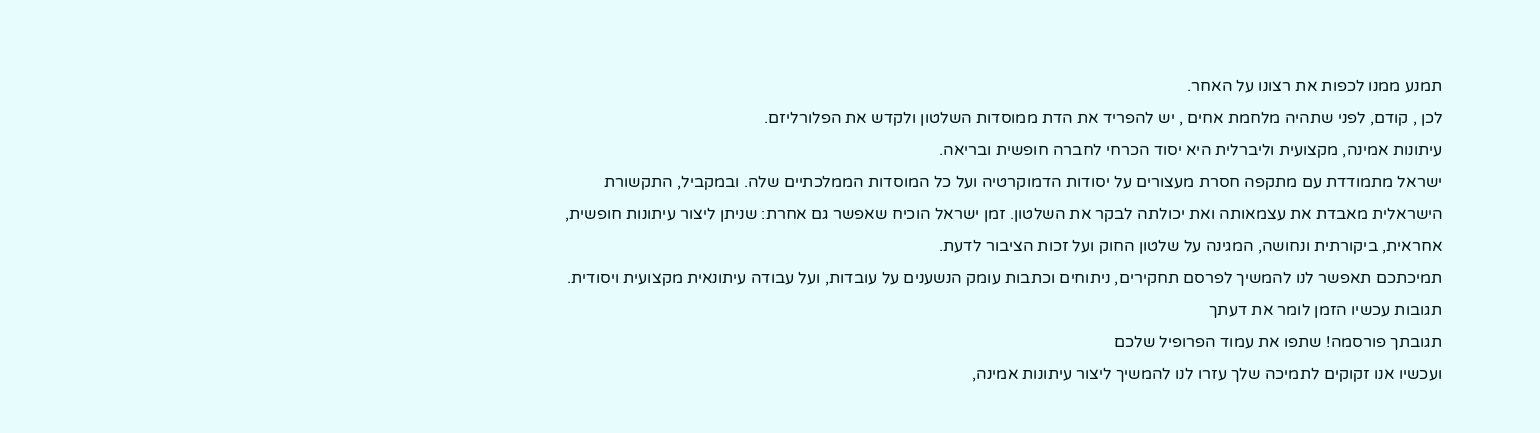תמנע ממנו לכפות את רצונו על האחר.
לכן , קודם, לפני שתהיה מלחמת אחים , יש להפריד את הדת ממוסדות השלטון ולקדש את הפלורליזם.
עיתונות אמינה, מקצועית וליברלית היא יסוד הכרחי לחברה חופשית ובריאה.
ישראל מתמודדת עם מתקפה חסרת מעצורים על יסודות הדמוקרטיה ועל כל המוסדות הממלכתיים שלה. ובמקביל, התקשורת הישראלית מאבדת את עצמאותה ואת יכולתה לבקר את השלטון. זמן ישראל הוכיח שאפשר גם אחרת: שניתן ליצור עיתונות חופשית, אחראית, ביקורתית ונחושה, המגינה על שלטון החוק ועל זכות הציבור לדעת.
תמיכתכם תאפשר לנו להמשיך לפרסם תחקירים, ניתוחים וכתבות עומק הנשענים על עובדות, ועל עבודה עיתונאית מקצועית ויסודית.
תגובות עכשיו הזמן לומר את דעתך
תגובתך פורסמה! שתפו את עמוד הפרופיל שלכם
ועכשיו אנו זקוקים לתמיכה שלך עזרו לנו להמשיך ליצור עיתונות אמינה,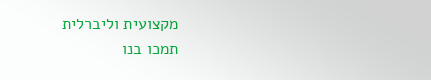מקצועית וליברלית
תמכו בנו